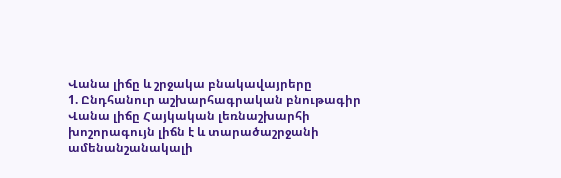Վանա լիճը և շրջակա բնակավայրերը
1. Ընդհանուր աշխարհագրական բնութագիր
Վանա լիճը Հայկական լեռնաշխարհի խոշորագույն լիճն է և տարածաշրջանի ամենանշանակալի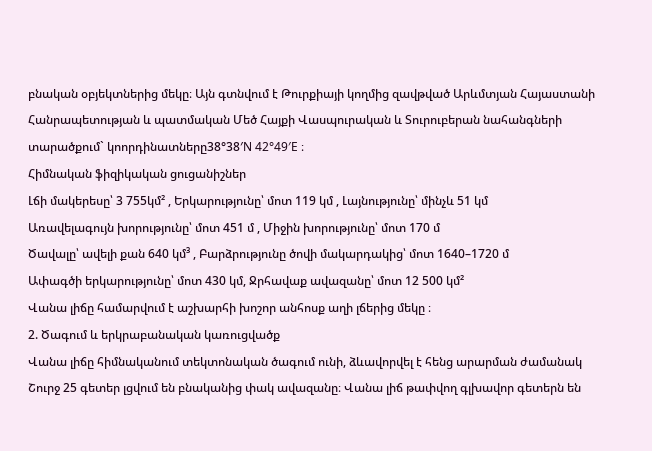բնական օբյեկտներից մեկը։ Այն գտնվում է Թուրքիայի կողմից զավթված Արևմտյան Հայաստանի Հանրապետության և պատմական Մեծ Հայքի Վասպուրական և Տուրուբերան նահանգների տարածքում` կոորդինատները38°38′N 42°49′E ։
Հիմնական ֆիզիկական ցուցանիշներ
Լճի մակերեսը՝ 3 755կմ² , Երկարությունը՝ մոտ 119 կմ , Լայնությունը՝ մինչև 51 կմ
Առավելագույն խորությունը՝ մոտ 451 մ , Միջին խորությունը՝ մոտ 170 մ
Ծավալը՝ ավելի քան 640 կմ³ , Բարձրությունը ծովի մակարդակից՝ մոտ 1640–1720 մ
Ափագծի երկարությունը՝ մոտ 430 կմ, Ջրհավաք ավազանը՝ մոտ 12 500 կմ²
Վանա լիճը համարվում է աշխարհի խոշոր անհոսք աղի լճերից մեկը ։
2. Ծագում և երկրաբանական կառուցվածք
Վանա լիճը հիմնականում տեկտոնական ծագում ունի, ձևավորվել է հենց արարման ժամանակ
Շուրջ 25 գետեր լցվում են բնականից փակ ավազանը։ Վանա լիճ թափվող գլխավոր գետերն են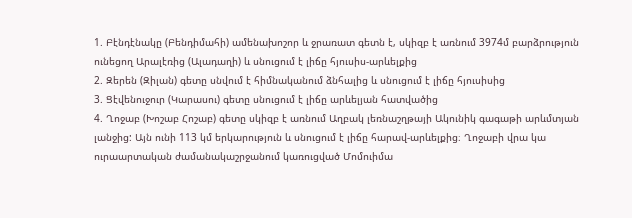1. Բէնդէնակը (Բենդիմահի) ամենախոշոր և ջրառատ գետն է, սկիզբ է առնում 3974մ բարձրություն ունեցող Արալէռից (Ալադաղի) և սնուցում է լիճը հյուսիս-արևելքից
2. Զերեն (Զիլան) գետը սնվում է հիմնականում ձնհալից և սնուցում է լիճը հյուսիսից
3. Ցէվենուջուր (Կարասու) գետը սնուցում է լիճը արևելյան հատվածից
4. Ղոջաբ (Խոշաբ Հոշաբ) գետը սկիզբ է առնում Աղբակ լեռնաշղթայի Ակունիկ գագաթի արևմտյան լանջից: Այն ունի 113 կմ երկարություն և սնուցում է լիճը հարավ-արևելքից։ Ղոջաբի վրա կա ուրաարտական ժամանակաշրջանում կառուցված Մոմուիմա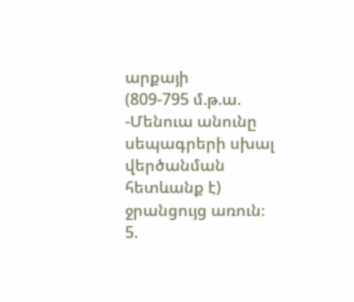արքայի
(809-795 մ.թ.ա. -Մենուա անունը սեպագրերի սխալ վերծանման հետևանք է) ջրանցույց առուն։
5.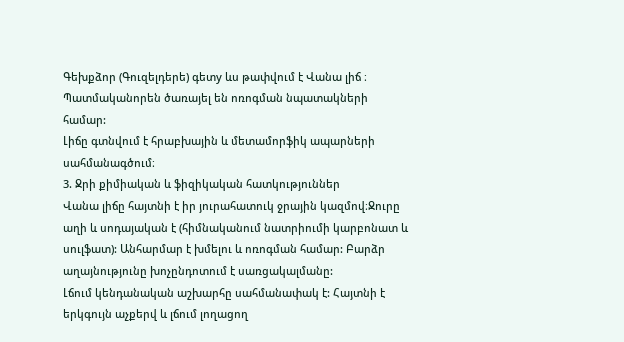Գեխքձոր (Գուզելդերե) գետy ևս թափվում է Վանա լիճ ։
Պատմականորեն ծառայել են ոռոգման նպատակների համար:
Լիճը գտնվում է հրաբխային և մետամորֆիկ ապարների սահմանագծում։
3. Ջրի քիմիական և ֆիզիկական հատկություններ
Վանա լիճը հայտնի է իր յուրահատուկ ջրային կազմով։Ջուրը աղի և սոդայական է (հիմնականում նատրիումի կարբոնատ և սուլֆատ): Անհարմար է խմելու և ոռոգման համար: Բարձր աղայնությունը խոչընդոտում է սառցակալմանը:
Լճում կենդանական աշխարհը սահմանափակ է: Հայտնի է երկգույն աչքերվ և լճում լողացող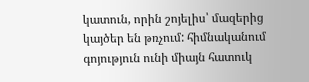կատուն, որին շոյելիս՝ մազերից կայծեր են թռչում: հիմնականում գոյություն ունի միայն հատուկ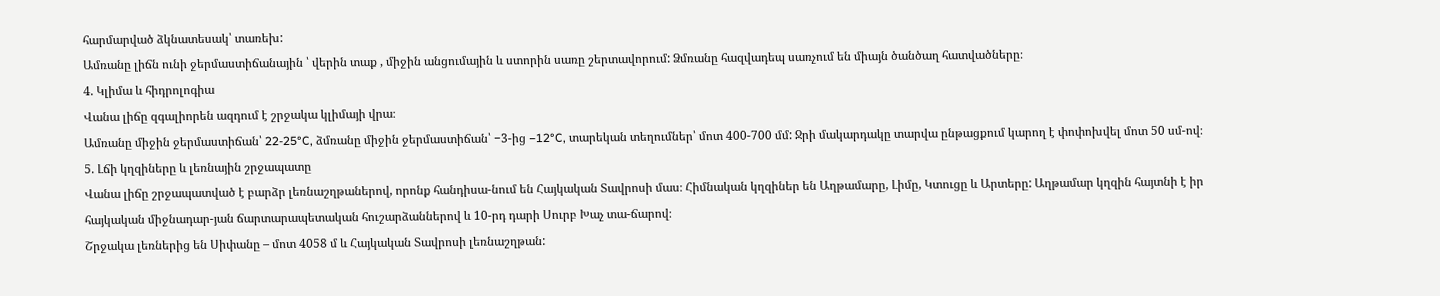հարմարված ձկնատեսակ՝ տառեխ:
Ամռանը լիճն ունի ջերմաստիճանային ՝ վերին տաք , միջին անցումային և ստորին սառը շերտավորում: Ձմռանը հազվադեպ սառչում են միայն ծանծաղ հատվածները։
4. Կլիմա և հիդրոլոգիա
Վանա լիճը զգալիորեն ազդում է շրջակա կլիմայի վրա։
Ամռանը միջին ջերմաստիճան՝ 22-25°C, ձմռանը միջին ջերմաստիճան՝ −3-ից −12°C, տարեկան տեղումներ՝ մոտ 400-700 մմ: Ջրի մակարդակը տարվա ընթացքում կարող է փոփոխվել մոտ 50 սմ-ով։
5. Լճի կղզիները և լեռնային շրջապատը
Վանա լիճը շրջապատված է բարձր լեռնաշղթաներով, որոնք հանդիսա-նում են Հայկական Տավրոսի մաս։ Հիմնական կղզիներ են Աղթամարը, Լիմը, Կտուցը և Արտերը: Աղթամար կղզին հայտնի է իր հայկական միջնադար-յան ճարտարապետական հուշարձաններով և 10-րդ դարի Սուրբ Խաչ տա-ճարով։
Շրջակա լեռներից են Սիփանը – մոտ 4058 մ և Հայկական Տավրոսի լեռնաշղթան: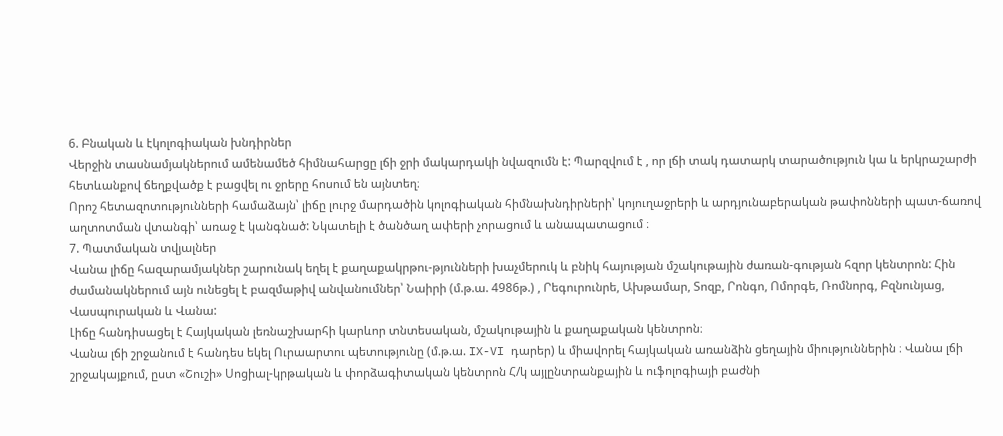6. Բնական և էկոլոգիական խնդիրներ
Վերջին տասնամյակներում ամենամեծ հիմնահարցը լճի ջրի մակարդակի նվազումն է: Պարզվում է , որ լճի տակ դատարկ տարածություն կա և երկրաշարժի հետևանքով ճեղքվածք է բացվել ու ջրերը հոսում են այնտեղ։
Որոշ հետազոտությունների համաձայն՝ լիճը լուրջ մարդածին կոլոգիական հիմնախնդիրների՝ կոյուղաջրերի և արդյունաբերական թափոնների պատ-ճառով աղտոտման վտանգի՝ առաջ է կանգնած: Նկատելի է ծանծաղ ափերի չորացում և անապատացում ։
7. Պատմական տվյալներ
Վանա լիճը հազարամյակներ շարունակ եղել է քաղաքակրթու-թյունների խաչմերուկ և բնիկ հայության մշակութային ժառան-գության հզոր կենտրոն: Հին ժամանակներում այն ունեցել է բազմաթիվ անվանումներ՝ Նաիրի (մ.թ.ա. 4986թ.) , Րեգուրունրե, Ախթամար, Տոզբ, Րոնգո, Ոմորգե, Ռոմնորգ, Բզնունյաց, Վասպուրական և Վանա:
Լիճը հանդիսացել է Հայկական լեռնաշխարհի կարևոր տնտեսական, մշակութային և քաղաքական կենտրոն։
Վանա լճի շրջանում է հանդես եկել Ուրաարտու պետությունը (մ.թ.ա. IX-VI դարեր) և միավորել հայկական առանձին ցեղային միություններին ։ Վանա լճի շրջակայքում, ըստ «Շուշի» Սոցիալ-կրթական և փորձագիտական կենտրոն Հ/կ այլընտրանքային և ուֆոլոգիայի բաժնի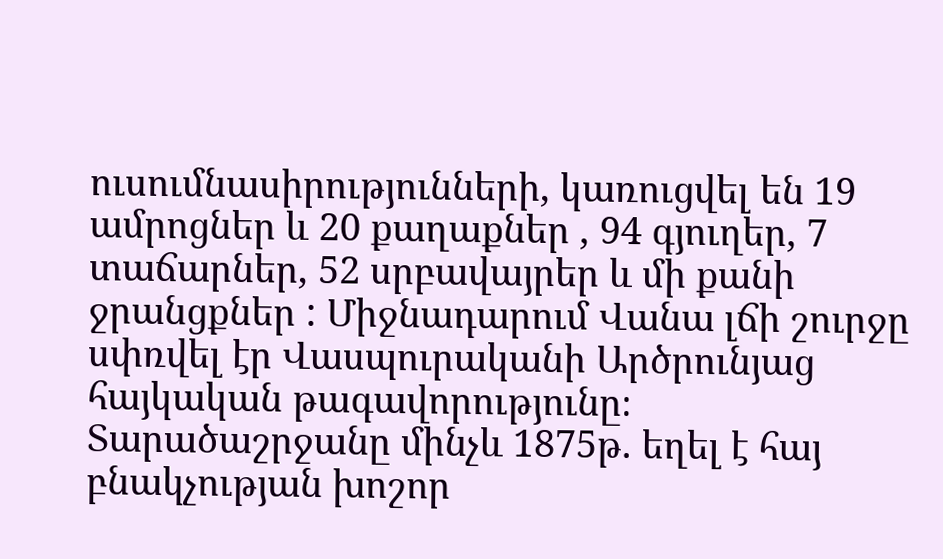ուսումնասիրությունների, կառուցվել են 19 ամրոցներ և 20 քաղաքներ , 94 գյուղեր, 7 տաճարներ, 52 սրբավայրեր և մի քանի ջրանցքներ : Միջնադարում Վանա լճի շուրջը սփռվել էր Վասպուրականի Արծրունյաց հայկական թագավորությունը։
Տարածաշրջանը մինչև 1875թ. եղել է հայ բնակչության խոշոր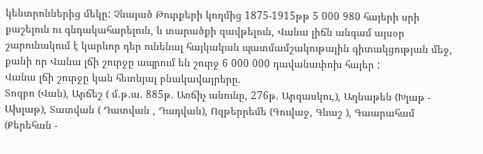կենտրոններից մեկը: Չնայած Թուրքերի կողմից 1875-1915թթ 5 000 980 հայերի սրի քաշելուն ու գնդակահարելուն, և տարածքի զավթելուն, Վանա լիճն անգամ այսօր շարունակում է կարևոր դեր ունենալ հայկական պատմամշակութային գիտակցության մեջ, քանի որ Վանա լճի շուրջը ապրում են շուրջ 6 000 000 դավանափոխ հայեր :
Վանա լճի շուրջը կան հետևյալ բնակավայրերը.
Տոզբո (Վան), Արճեշ ( մ.թ.ա. 885թ. Առճիչ անունը, 276թ. Արզասկու,), Աղնաթեն (Խլաթ - Ախլաթ), Տատվան ( Դատվան , Դադվան), Ոզթերրեմե (Գուվաջ, Գևաշ ), Գաարահամ (Քերեհան -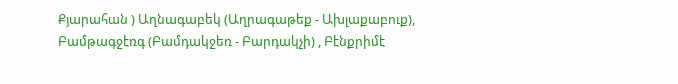Քյարահան ) Աղնագաբեկ (Աղրագաթեք - Ախլաքաբուք), Բամթագջէռգ (Բամդակջեռ - Բարդակչի) , Բէնքրիմէ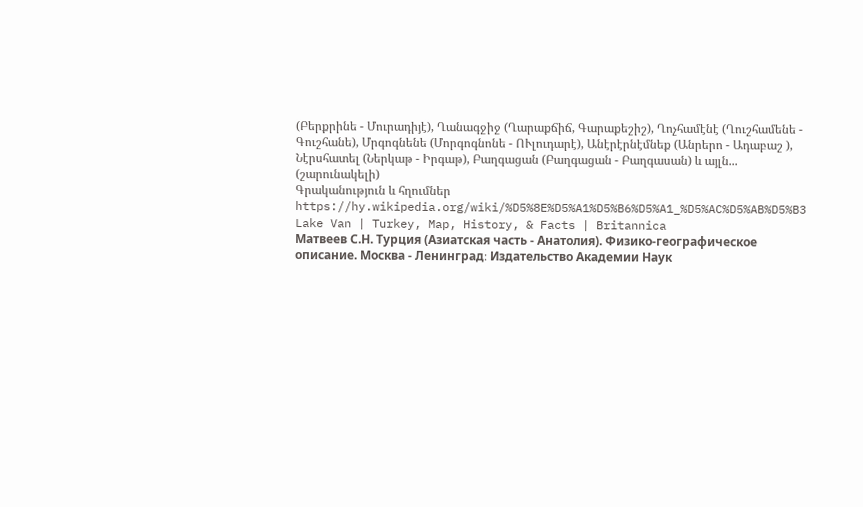(Բերքրինե - Մուրադիյէ), Ղանագջիջ (Ղարաքճիճ, Գարաքեշիշ), Ղոչհամէնէ (Ղուշհամենե - Գուշհանե), Մրգոգնենե (Մորգոգնոնե - ՈՒլուդարէ), Անէրէրնէմնեք (Անրերո - Ադաբաշ ), Նէրսհատել (Ներկաթ - Իրգաթ), Բաղգացան (Բաղգացան - Բաղգասան) և այլն...
(շարունակելի)
Գրականություն և հղումներ
https://hy.wikipedia.org/wiki/%D5%8E%D5%A1%D5%B6%D5%A1_%D5%AC%D5%AB%D5%B3
Lake Van | Turkey, Map, History, & Facts | Britannica
Матвеев С.Н. Турция (Азиатская часть - Анатолия). Физико-географическое описание. Москва - Ленинград։ Издательство Академии Наук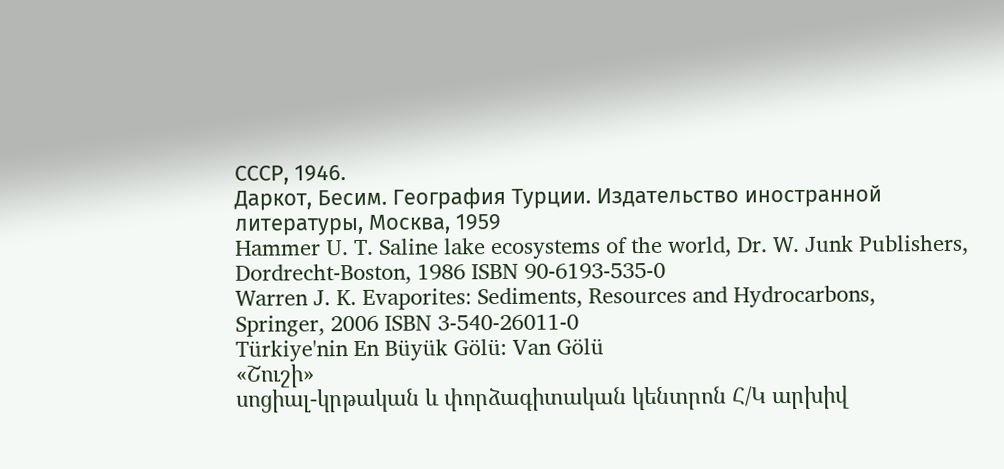СССР, 1946.
Даркот, Бесим. География Турции. Издательство иностранной литературы, Москва, 1959
Hammer U. T. Saline lake ecosystems of the world, Dr. W. Junk Publishers, Dordrecht-Boston, 1986 ISBN 90-6193-535-0
Warren J. K. Evaporites։ Sediments, Resources and Hydrocarbons, Springer, 2006 ISBN 3-540-26011-0
Türkiye'nin En Büyük Gölü: Van Gölü
«Շուշի»
սոցիալ-կրթական և փորձագիտական կենտրոն Հ/Կ արխիվ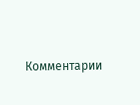Комментарии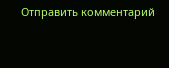Отправить комментарий